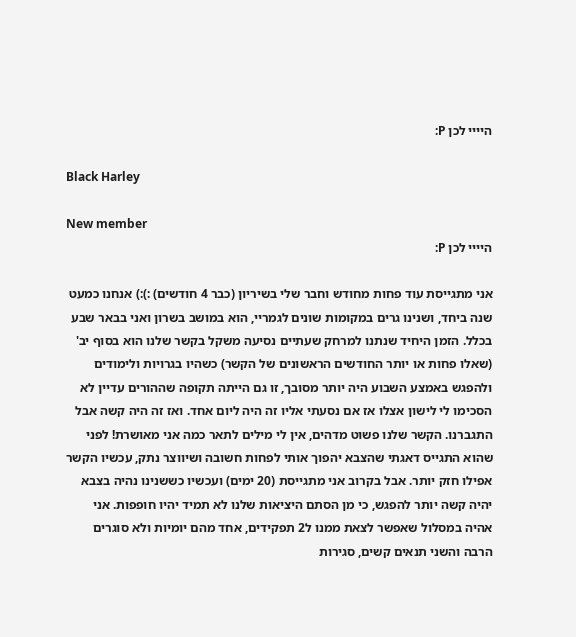היייי לכן P:

Black Harley

New member
היייי לכן P:

אני מתגייסת עוד פחות מחודש וחבר שלי בשיריון (כבר 4 חודשים) :):) אנחנו כמעט שנה ביחד, ושנינו גרים במקומות שונים לגמריי, הוא במושב בשרון ואני בבאר שבע בכלל. הזמן היחיד שנתנו למרחק שעתיים נסיעה משקל בקשר שלנו הוא בסוף יב' (שאלו פחות או יותר החודשים הראשונים של הקשר) כשהיו בגרויות ולימודים ולהפגש באמצע השבוע היה יותר מסובך, זו גם הייתה תקופה שההורים עדיין לא הסכימו לי לישון אצלו אז אם נסעתי אליו זה היה ליום אחד. ואז זה היה קשה אבל התגברנו. הקשר שלנו פשוט מדהים, אין לי מילים לתאר כמה אני מאושרת! לפני שהוא התגייס דאגתי שהצבא יהפוך אותי לפחות חשובה ושיווצר נתק, עכשיו הקשר אפילו חזק יותר. אבל בקרוב אני מתגייסת (20 ימים) ועכשיו כששנינו נהיה בצבא יהיה קשה יותר להפגש, כי מן הסתם היציאות שלנו לא תמיד יהיו חופפות. אני אהיה במסלול שאפשר לצאת ממנו ל2 תפקידים, אחד מהם יומיות ולא סוגרים הרבה והשני תנאים קשים, סגירות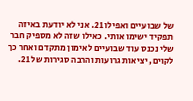של שבועיים ואפילו 21. אני לא יודעת באיזה תפקיד ישימו אותי. כאילו שזה לא מספיק חבר שלי נכנס עוד שבועיים לאימון מתקדם ואחר כך לקוים, יציאות גרועות והרבה סגירות של 21.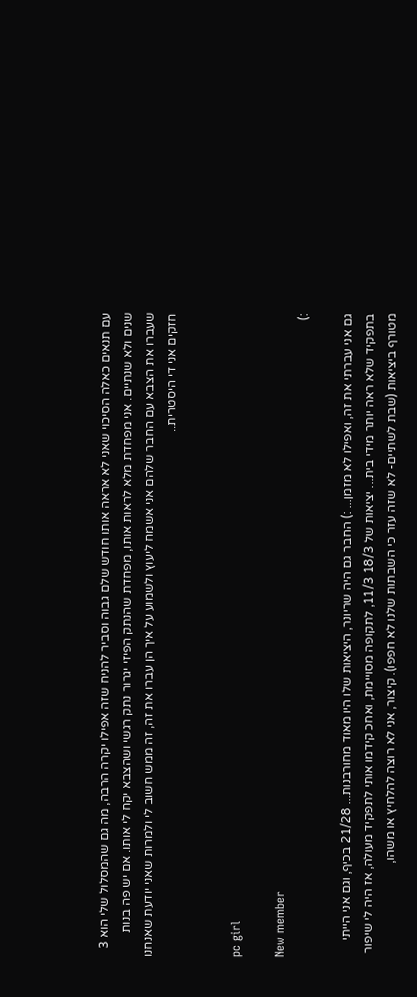עם תנאים כאלה הסיכוי שאני לא אראה אותו חודש שלם גבוה וסביר להניח שזה אפילו יקרה הרבה, מה גם שהמסלול שלי הוא 3 שנים ולא שנתיים. אני מפחדת מלא לראות אותו, מפחדת שהנתק הפיזי יגרור נתק רגשי ושהצבא יקח לי אותו. אם יש פה בנות שעברו את הצבא עם החבר שלהם אני אשמח ליעוץ ולשמוע על איך הן עברו את זה, זה ממש חשוב לי ולמרות שאני יודעת שאנחנו חזקים אני די היסטרית..


pc girl

New member
:)

גם אני עברתי את זה, ואפילו לא מזמן... :) החבר גם היה שריונר, היציאות שלו היו מאוד מחורבנות... 21/28 בכיף, וגם אני הייתי בתפקיד שלא ראה יותר מידי בית... יציאות של 18/3 11/3, לתקופה מסויימת, ואחכ קידמו אותי לתפקיד מעולה, אז היה לי שיפור מטורף ביציאות (שבת לשתיים- לא שזה עזר כי השבתות שלנו לא חפפו). קיצור, אני לא רוצה להלחיץ או משהו,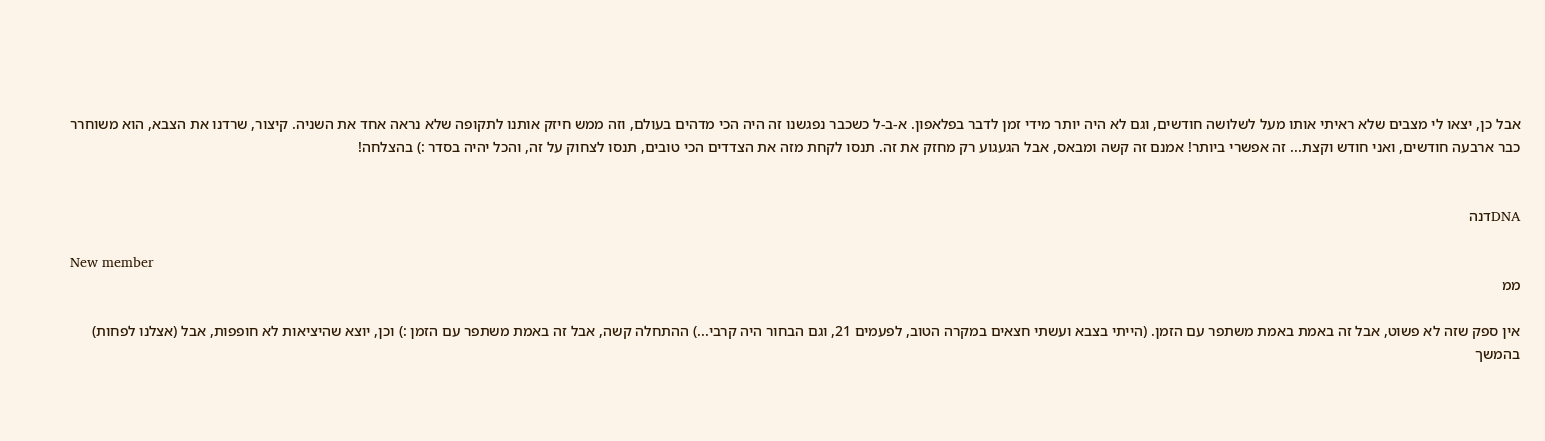אבל כן, יצאו לי מצבים שלא ראיתי אותו מעל לשלושה חודשים, וגם לא היה יותר מידי זמן לדבר בפלאפון. א-ב-ל כשכבר נפגשנו זה היה הכי מדהים בעולם, וזה ממש חיזק אותנו לתקופה שלא נראה אחד את השניה. קיצור, שרדנו את הצבא, הוא משוחרר כבר ארבעה חודשים, ואני חודש וקצת... זה אפשרי ביותר! אמנם זה קשה ומבאס, אבל הגעגוע רק מחזק את זה. תנסו לקחת מזה את הצדדים הכי טובים, תנסו לצחוק על זה, והכל יהיה בסדר :) בהצלחה!


DNAדנה

New member
ממ

אין ספק שזה לא פשוט, אבל זה באמת באמת משתפר עם הזמן. (הייתי בצבא ועשתי חצאים במקרה הטוב, לפעמים 21, וגם הבחור היה קרבי...) ההתחלה קשה, אבל זה באמת משתפר עם הזמן :) וכן, יוצא שהיציאות לא חופפות, אבל (אצלנו לפחות) בהמשך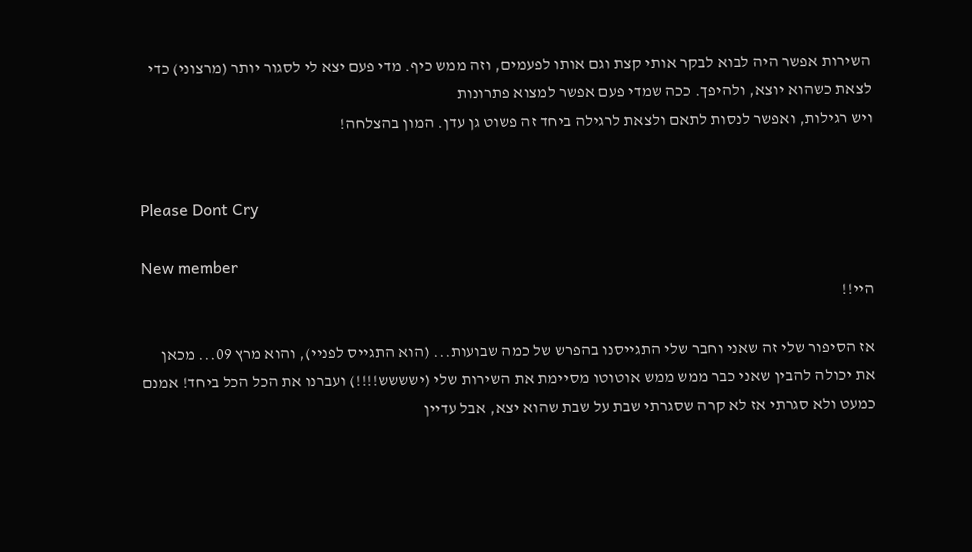השירות אפשר היה לבוא לבקר אותי קצת וגם אותו לפעמים, וזה ממש כיף. מדי פעם יצא לי לסגור יותר (מרצוני) כדי לצאת כשהוא יוצא, ולהיפך. ככה שמדי פעם אפשר למצוא פתרונות
ויש רגילות, ואפשר לנסות לתאם ולצאת לרגילה ביחד זה פשוט גן עדן. המון בהצלחה!


Please Dont Cry

New member
היי!!

אז הסיפור שלי זה שאני וחבר שלי התגייסנו בהפרש של כמה שבועות... (הוא התגייס לפניי), והוא מרץ 09... מכאן את יכולה להבין שאני כבר ממש ממש אוטוטו מסיימת את השירות שלי (ישששש!!!!) ועברנו את הכל הכל ביחד! אמנם כמעט ולא סגרתי אז לא קרה שסגרתי שבת על שבת שהוא יצא, אבל עדיין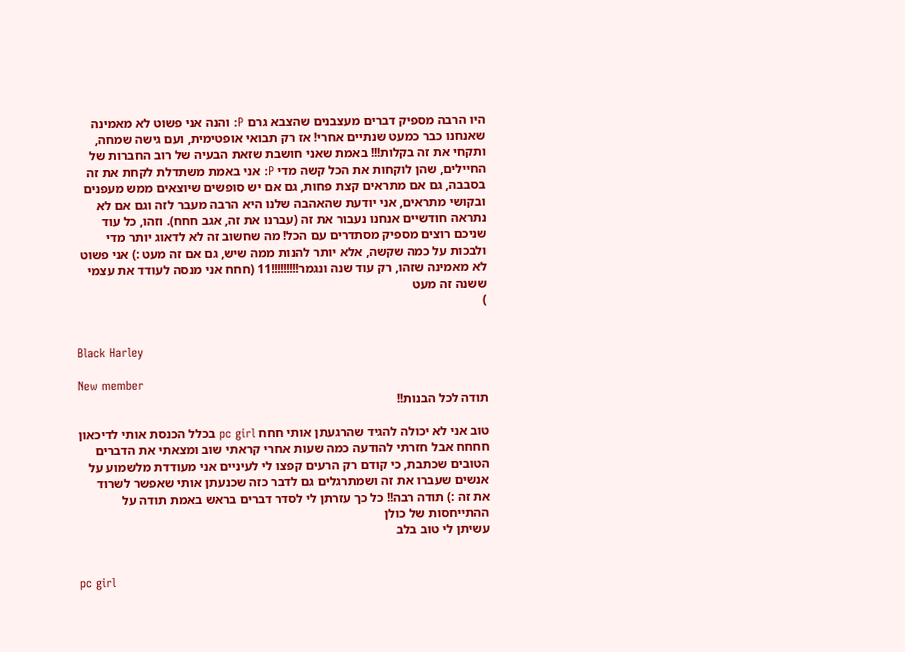היו הרבה מספיק דברים מעצבנים שהצבא גרם P: והנה אני פשוט לא מאמינה שאנחנו כבר כמעט שנתיים אחרי! אז רק תבואי אופטימית, ועם גישה שמחה, ותקחי את זה בקלות!!! באמת שאני חושבת שזאת הבעיה של רוב החברות של החיילים, שהן לוקחות את הכל קשה מדי P: אני באמת משתדלת לקחת את זה בסבבה, גם אם מתראים קצת פחות, גם אם יש סופשים שיוצאים ממש מעפנים ובקושי מתראים, אני יודעת שהאהבה שלנו היא הרבה מעבר לזה וגם אם לא נתראה חודשיים אנחנו נעבור את זה (עברנו את זה, אגב חחח). וזהו, כל עוד שניכם רוצים מספיק מסתדרים עם הכל! מה שחשוב זה לא לדאוג יותר מדי ולבכות על כמה שקשה, אלא יותר להנות ממה שיש, גם אם זה מעט :) אני פשוט לא מאמינה שזהו, רק עוד שנה ונגמר!!!!!!!!!11 (חחח אני מנסה לעודד את עצמי ששנה זה מעט
)


Black Harley

New member
תודה לכל הבנות!!

טוב אני לא יכולה להגיד שהרגעתן אותי חחח pc girl בכלל הכנסת אותי לדיכאון חחחח אבל חזרתי להודעה כמה שעות אחרי קראתי שוב ומצאתי את הדברים הטובים שכתבת, כי קודם רק הרעים קפצו לי לעיניים אני מעודדת מלשמוע על אנשים שעברו את זה ושמתרגלים גם לדבר כזה שכנעתן אותי שאפשר לשרוד את זה :) תודה רבה!! כל כך עזרתן לי לסדר דברים בראש באמת תודה על ההתייחסות של כולן
עשיתן לי טוב בלב


pc girl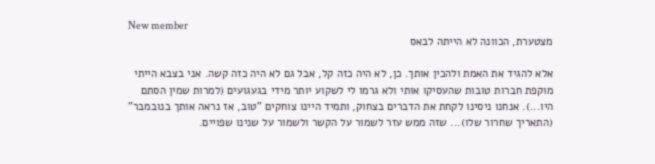New member
מצטערת, הכוונה לא הייתה לבאס

אלא להגיד את האמת ולהכין אותך. כן, לא היה כזה קל, אבל גם לא היה כזה קשה. אני בצבא הייתי מוקפת חברות טובות שהעסיקו אותי ולא גרמו לי לשקוע יותר מידי בגעגועים (למרות שמין הסתם היו...). אנחנו ניסינו לקחת את הדברים בצחוק, ותמיד היינו צוחקים "טוב, אז נראה אותך בנובמבר" (התאריך שחרור שלו)... שזה ממש עזר לשמור על הקשר ולשמור על שנינו שפויים.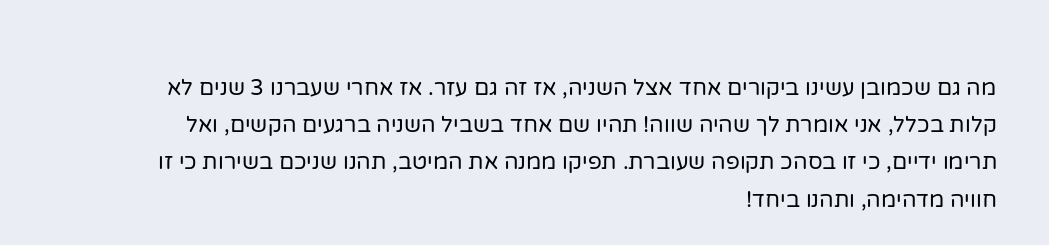מה גם שכמובן עשינו ביקורים אחד אצל השניה, אז זה גם עזר. אז אחרי שעברנו 3 שנים לא קלות בכלל, אני אומרת לך שהיה שווה! תהיו שם אחד בשביל השניה ברגעים הקשים, ואל תרימו ידיים, כי זו בסהכ תקופה שעוברת. תפיקו ממנה את המיטב, תהנו שניכם בשירות כי זו חוויה מדהימה, ותהנו ביחד!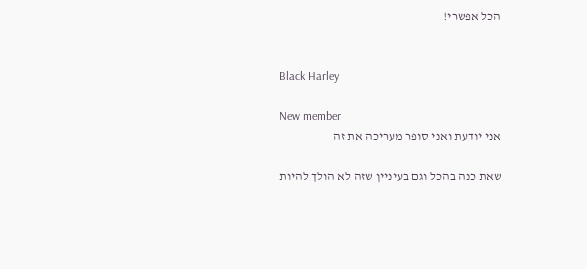הכל אפשרי!


Black Harley

New member
אני יודעת ואני סופר מעריכה את זה

שאת כנה בהכל וגם בעיניין שזה לא הולך להיות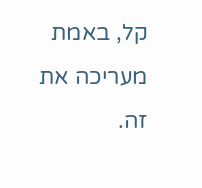קל, באמת מעריכה את זה.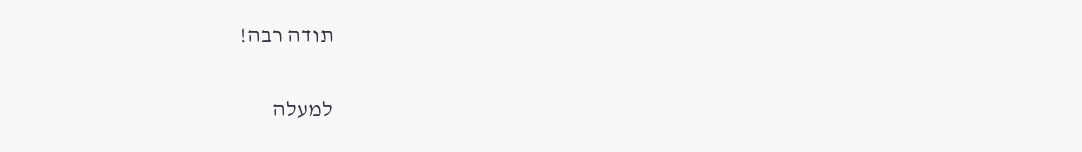תודה רבה!

למעלה